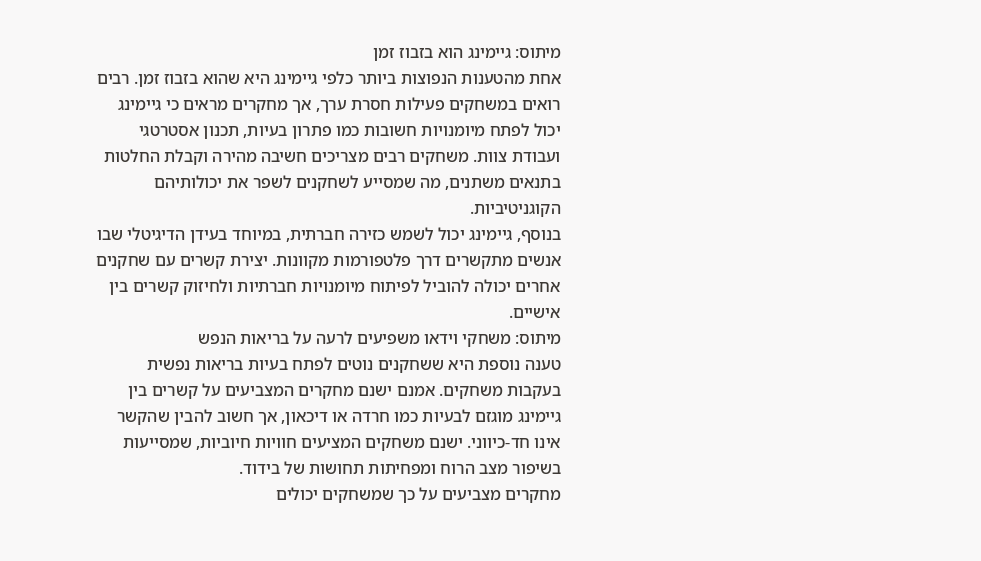מיתוס: גיימינג הוא בזבוז זמן
אחת מהטענות הנפוצות ביותר כלפי גיימינג היא שהוא בזבוז זמן. רבים רואים במשחקים פעילות חסרת ערך, אך מחקרים מראים כי גיימינג יכול לפתח מיומנויות חשובות כמו פתרון בעיות, תכנון אסטרטגי ועבודת צוות. משחקים רבים מצריכים חשיבה מהירה וקבלת החלטות בתנאים משתנים, מה שמסייע לשחקנים לשפר את יכולותיהם הקוגניטיביות.
בנוסף, גיימינג יכול לשמש כזירה חברתית, במיוחד בעידן הדיגיטלי שבו אנשים מתקשרים דרך פלטפורמות מקוונות. יצירת קשרים עם שחקנים אחרים יכולה להוביל לפיתוח מיומנויות חברתיות ולחיזוק קשרים בין אישיים.
מיתוס: משחקי וידאו משפיעים לרעה על בריאות הנפש
טענה נוספת היא ששחקנים נוטים לפתח בעיות בריאות נפשית בעקבות משחקים. אמנם ישנם מחקרים המצביעים על קשרים בין גיימינג מוגזם לבעיות כמו חרדה או דיכאון, אך חשוב להבין שהקשר אינו חד-כיווני. ישנם משחקים המציעים חוויות חיוביות, שמסייעות בשיפור מצב הרוח ומפחיתות תחושות של בידוד.
מחקרים מצביעים על כך שמשחקים יכולים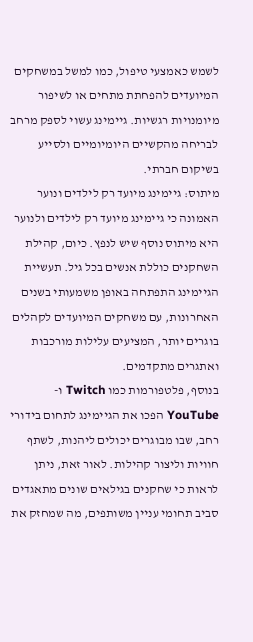לשמש כאמצעי טיפול, כמו למשל במשחקים המיועדים להפחתת מתחים או לשיפור מיומנויות רגשיות. גיימינג עשוי לספק מרחב לבריחה מהקשיים היומיומיים ולסייע בשיקום חברתי.
מיתוס: גיימינג מיועד רק לילדים ונוער
האמונה כי גיימינג מיועד רק לילדים ולנוער היא מיתוס נוסף שיש לנפץ. כיום, קהילת השחקנים כוללת אנשים בכל גיל. תעשיית הגיימינג התפתחה באופן משמעותי בשנים האחרונות, עם משחקים המיועדים לקהלים בוגרים יותר, המציעים עלילות מורכבות ואתגרים מתקדמים.
בנוסף, פלטפורמות כמו Twitch ו-YouTube הפכו את הגיימינג לתחום בידורי רחב, שבו מבוגרים יכולים ליהנות, לשתף חוויות וליצור קהילות. לאור זאת, ניתן לראות כי שחקנים בגילאים שונים מתאגדים סביב תחומי עניין משותפים, מה שמחזק את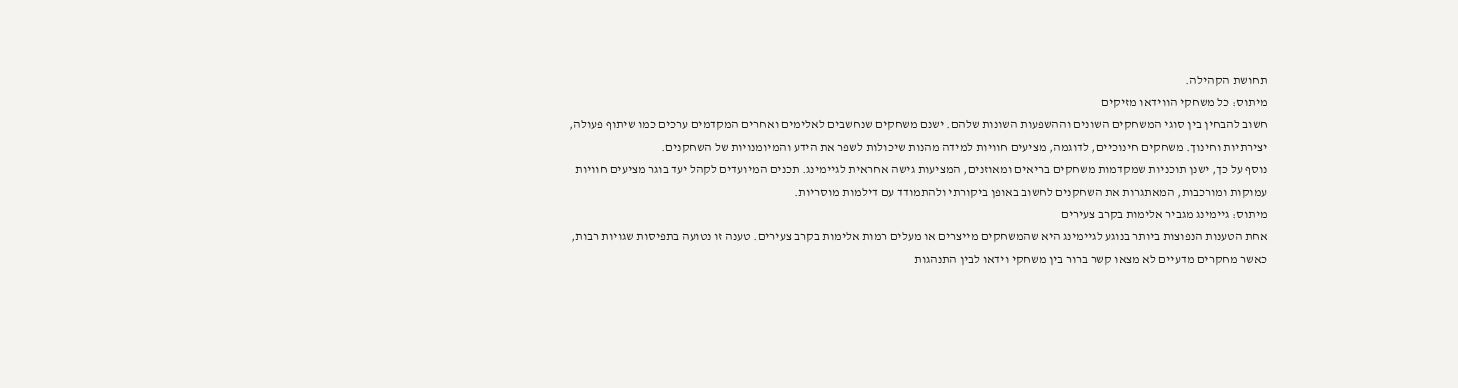תחושת הקהילה.
מיתוס: כל משחקי הווידאו מזיקים
חשוב להבחין בין סוגי המשחקים השונים וההשפעות השונות שלהם. ישנם משחקים שנחשבים לאלימים ואחרים המקדמים ערכים כמו שיתוף פעולה, יצירתיות וחינוך. משחקים חינוכיים, לדוגמה, מציעים חוויות למידה מהנות שיכולות לשפר את הידע והמיומנויות של השחקנים.
נוסף על כך, ישנן תוכניות שמקדמות משחקים בריאים ומאוזנים, המציעות גישה אחראית לגיימינג. תכנים המיועדים לקהל יעד בוגר מציעים חוויות עמוקות ומורכבות, המאתגרות את השחקנים לחשוב באופן ביקורתי ולהתמודד עם דילמות מוסריות.
מיתוס: גיימינג מגביר אלימות בקרב צעירים
אחת הטענות הנפוצות ביותר בנוגע לגיימינג היא שהמשחקים מייצרים או מעלים רמות אלימות בקרב צעירים. טענה זו נטועה בתפיסות שגויות רבות, כאשר מחקרים מדעיים לא מצאו קשר ברור בין משחקי וידאו לבין התנהגות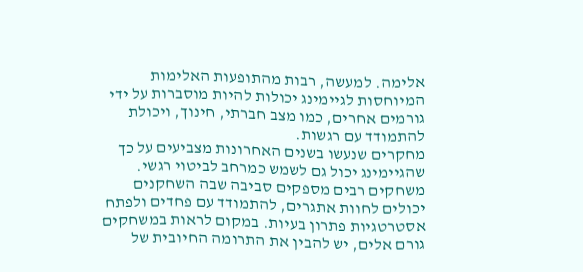אלימה. למעשה, רבות מהתופעות האלימות המיוחסות לגיימינג יכולות להיות מוסברות על ידי גורמים אחרים, כמו מצב חברתי, חינוך, ויכולת להתמודד עם רגשות.
מחקרים שנעשו בשנים האחרונות מצביעים על כך שהגיימינג יכול גם לשמש כמרחב לביטוי רגשי. משחקים רבים מספקים סביבה שבה השחקנים יכולים לחוות אתגרים, להתמודד עם פחדים ולפתח אסטרטגיות פתרון בעיות. במקום לראות במשחקים גורם אלים, יש להבין את התרומה החיובית של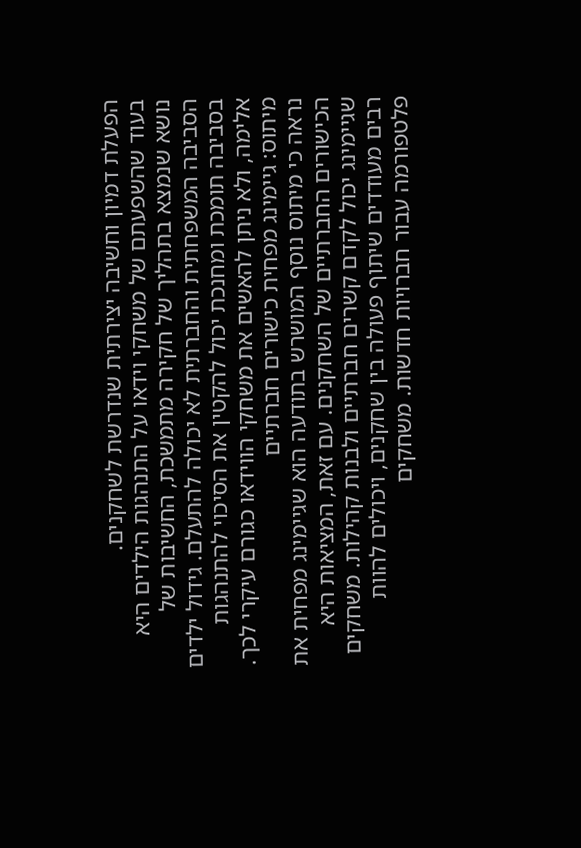הפעלת דמיון וחשיבה יצירתית שנדרשת לשחקנים.
בעוד שהשפעתם של משחקי וידאו על התנהגות הילדים היא נושא שנמצא בתהליך של חקירה מתמשכת, החשיבות של הסביבה המשפחתית והחברתית לא יכולה להתעלם. גידול ילדים בסביבה תומכת ומחנכת יכול להקטין את הסיכוי להתנהגות אלימה, ולא ניתן להאשים את משחקי הווידאו כגורם עיקרי לכך.
מיתוס: גיימינג מפחית כישורים חברתיים
נראה כי מיתוס נוסף המושרש בתודעה הוא שגיימינג מפחית את הכישורים החברתיים של השחקנים. עם זאת, המציאות היא שגיימינג יכול לקדם קשרים חברתיים ולבנות קהילות. משחקים רבים מעודדים שיתוף פעולה בין שחקנים, ויכולים להוות פלטפורמה עבור חברויות חדשות. משחקים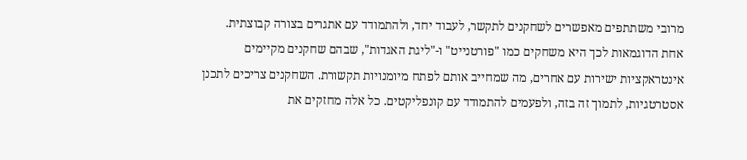מרובי משתתפים מאפשרים לשחקנים לתקשר, לעבוד יחד, ולהתמודד עם אתגרים בצורה קבוצתית.
אחת הדוגמאות לכך היא משחקים כמו "פורטנייט" ו-"ליגת האגדות", שבהם שחקנים מקיימים אינטראקציות ישירות עם אחרים, מה שמחייב אותם לפתח מיומנויות תקשורת. השחקנים צריכים לתכנן אסטרטגיות, לתמוך זה בזה, ולפעמים להתמודד עם קונפליקטים. כל אלה מחזקים את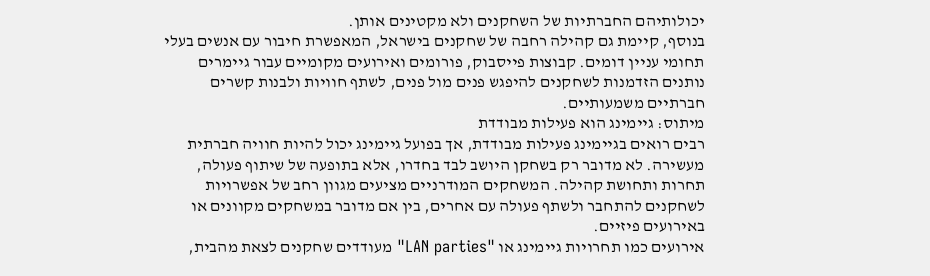יכולותיהם החברתיות של השחקנים ולא מקטינים אותן.
בנוסף, קיימת גם קהילה רחבה של שחקנים בישראל, המאפשרת חיבור עם אנשים בעלי תחומי עניין דומים. קבוצות פייסבוק, פורומים ואירועים מקומיים עבור גיימרים נותנים הזדמנות לשחקנים להיפגש פנים מול פנים, לשתף חוויות ולבנות קשרים חברתיים משמעותיים.
מיתוס: גיימינג הוא פעילות מבודדת
רבים רואים בגיימינג פעילות מבודדת, אך בפועל גיימינג יכול להיות חוויה חברתית מעשירה. לא מדובר רק בשחקן היושב לבד בחדרו, אלא בתופעה של שיתוף פעולה, תחרות ותחושת קהילה. המשחקים המודרניים מציעים מגוון רחב של אפשרויות לשחקנים להתחבר ולשתף פעולה עם אחרים, בין אם מדובר במשחקים מקוונים או באירועים פיזיים.
אירועים כמו תחרויות גיימינג או "LAN parties" מעודדים שחקנים לצאת מהבית,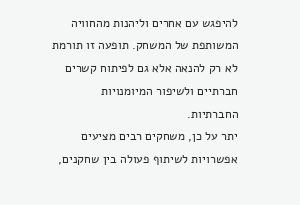להיפגש עם אחרים וליהנות מהחוויה המשותפת של המשחק. תופעה זו תורמת לא רק להנאה אלא גם לפיתוח קשרים חברתיים ולשיפור המיומנויות החברתיות.
יתר על כן, משחקים רבים מציעים אפשרויות לשיתוף פעולה בין שחקנים,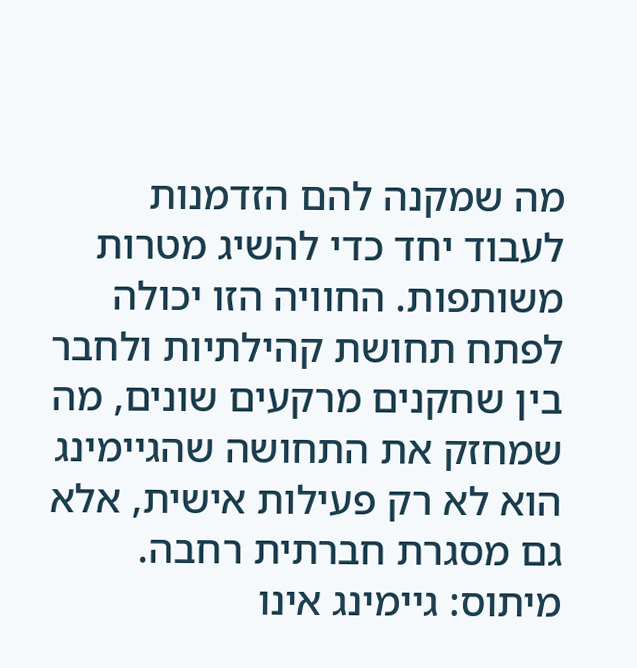מה שמקנה להם הזדמנות לעבוד יחד כדי להשיג מטרות משותפות. החוויה הזו יכולה לפתח תחושת קהילתיות ולחבר בין שחקנים מרקעים שונים, מה שמחזק את התחושה שהגיימינג הוא לא רק פעילות אישית, אלא גם מסגרת חברתית רחבה.
מיתוס: גיימינג אינו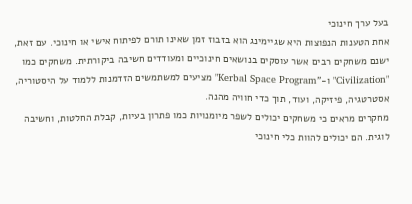בעל ערך חינוכי
אחת הטענות הנפוצות היא שגיימינג הוא בזבוז זמן שאינו תורם לפיתוח אישי או חינוכי. עם זאת, ישנם משחקים רבים אשר עוסקים בנושאים חינוכיים ומעודדים חשיבה ביקורתית. משחקים כמו "Civilization" ו-"Kerbal Space Program" מציעים למשתמשים הזדמנות ללמוד על היסטוריה, אסטרטגיה, פיזיקה, ועוד, תוך כדי חוויה מהנה.
מחקרים מראים כי משחקים יכולים לשפר מיומנויות כמו פתרון בעיות, קבלת החלטות, וחשיבה לוגית. הם יכולים להוות כלי חינוכי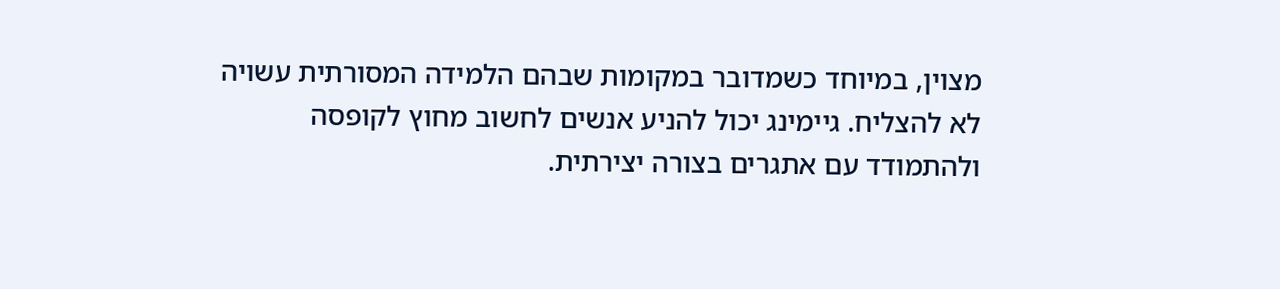מצוין, במיוחד כשמדובר במקומות שבהם הלמידה המסורתית עשויה לא להצליח. גיימינג יכול להניע אנשים לחשוב מחוץ לקופסה ולהתמודד עם אתגרים בצורה יצירתית.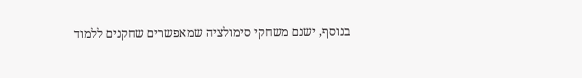בנוסף, ישנם משחקי סימולציה שמאפשרים שחקנים ללמוד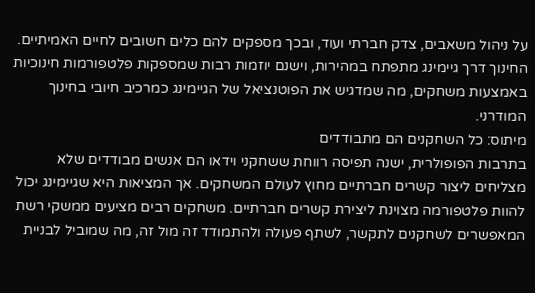על ניהול משאבים, צדק חברתי ועוד, ובכך מספקים להם כלים חשובים לחיים האמיתיים. החינוך דרך גיימינג מתפתח במהירות, וישנם יוזמות רבות שמספקות פלטפורמות חינוכיות באמצעות משחקים, מה שמדגיש את הפוטנציאל של הגיימינג כמרכיב חיובי בחינוך המודרני.
מיתוס: כל השחקנים הם מתבודדים
בתרבות הפופולרית, ישנה תפיסה רווחת ששחקני וידאו הם אנשים מבודדים שלא מצליחים ליצור קשרים חברתיים מחוץ לעולם המשחקים. אך המציאות היא שגיימינג יכול להוות פלטפורמה מצוינת ליצירת קשרים חברתיים. משחקים רבים מציעים ממשקי רשת המאפשרים לשחקנים לתקשר, לשתף פעולה ולהתמודד זה מול זה, מה שמוביל לבניית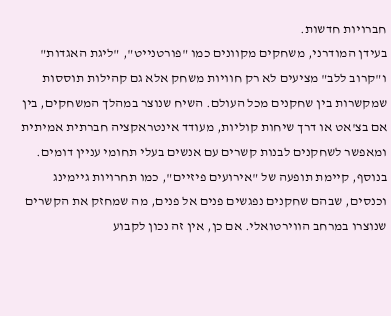חברויות חדשות.
בעידן המודרני, משחקים מקוונים כמו "פורטנייט", "ליגת האגדות" ו"קרוב ללב" מציעים לא רק חוויות משחק אלא גם קהילות תוססות שמקשרות בין שחקנים מכל העולם. השיח שנוצר במהלך המשחקים, בין אם בצ'אט או דרך שיחות קוליות, מעודד אינטראקציה חברתית אמיתית ומאפשר לשחקנים לבנות קשרים עם אנשים בעלי תחומי עניין דומים.
בנוסף, קיימת תופעה של "אירועים פיזיים", כמו תחרויות גיימינג וכנסים, שבהם שחקנים נפגשים פנים אל פנים, מה שמחזק את הקשרים שנוצרו במרחב הווירטואלי. אם כן, אין זה נכון לקבוע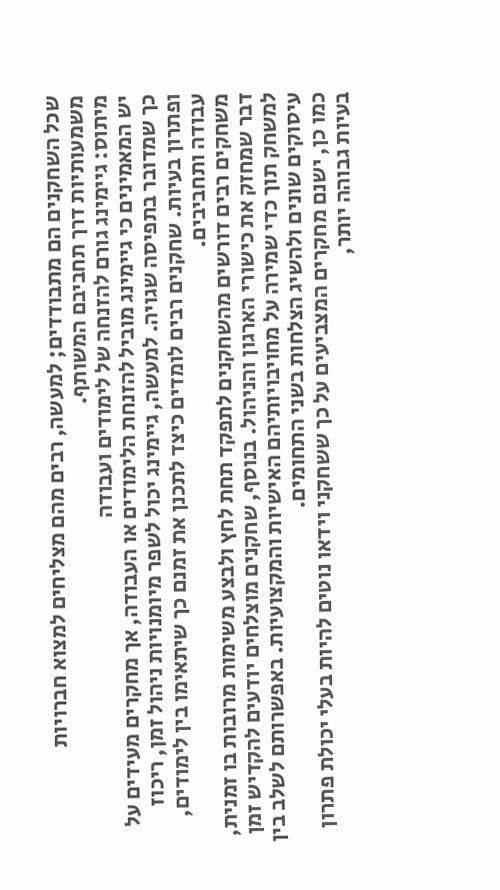שכל השחקנים הם מתבודדים; למעשה, רבים מהם מצליחים למצוא חברויות משמעותיות דרך תחביבם המשותף.
מיתוס: גיימינג גורם להזנחה של לימודים ועבודה
יש המאמינים כי גיימינג מוביל להזנחת הלימודים או העבודה, אך מחקרים מעידים על כך שמדובר בתפיסה שגויה. למעשה, גיימינג יכול לשפר מיומנויות ניהול זמן, ריכוז ופתרון בעיות. שחקנים רבים לומדים כיצד לתכנן את זמנם כך שיתאימו בין לימודים, עבודה ותחביבים.
משחקים רבים דורשים מהשחקנים לתפקד תחת לחץ ולבצע משימות מרובות בו זמנית, דבר שמחזק את כישורי הארגון והניהול. בנוסף, שחקנים מוצלחים יודעים להקדיש זמן למשחק תוך כדי שמירה על מחויבויותיהם האישיות והמקצועיות. באפשרותם לשלב בין עיסוקים שונים ולהשיג הצלחות בשני התחומים.
כמו כן, ישנם מחקרים המצביעים על כך ששחקני וידאו נוטים להיות בעלי יכולת פתרון בעיות גבוהה יותר,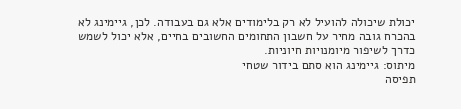יכולת שיכולה להועיל לא רק בלימודים אלא גם בעבודה. לכן, גיימינג לא בהכרח גובה מחיר על חשבון התחומים החשובים בחיים, אלא יכול לשמש כדרך לשיפור מיומנויות חיוניות.
מיתוס: גיימינג הוא סתם בידור שטחי
תפיסה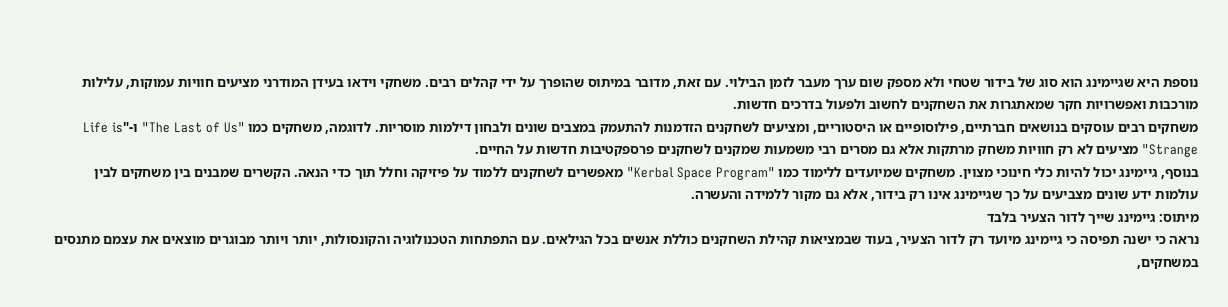נוספת היא שגיימינג הוא סוג של בידור שטחי ולא מספק שום ערך מעבר לזמן הבילוי. עם זאת, מדובר במיתוס שהופרך על ידי קהלים רבים. משחקי וידאו בעידן המודרני מציעים חוויות עמוקות, עלילות מורכבות ואפשרויות חקר שמאתגרות את השחקנים לחשוב ולפעול בדרכים חדשות.
משחקים רבים עוסקים בנושאים חברתיים, פילוסופיים או היסטוריים, ומציעים לשחקנים הזדמנות להתעמק במצבים שונים ולבחון דילמות מוסריות. לדוגמה, משחקים כמו "The Last of Us" ו-"Life is Strange" מציעים לא רק חוויות משחק מרתקות אלא גם מסרים רבי משמעות שמקנים לשחקנים פרספקטיבות חדשות על החיים.
בנוסף, גיימינג יכול להיות כלי חינוכי מצוין. משחקים שמיועדים ללימוד כמו "Kerbal Space Program" מאפשרים לשחקנים ללמוד על פיזיקה וחלל תוך כדי הנאה. הקשרים שמבנים בין משחקים לבין עולמות ידע שונים מצביעים על כך שגיימינג אינו רק בידור, אלא גם מקור ללמידה והעשרה.
מיתוס: גיימינג שייך לדור הצעיר בלבד
נראה כי ישנה תפיסה כי גיימינג מיועד רק לדור הצעיר, בעוד שבמציאות קהילת השחקנים כוללת אנשים בכל הגילאים. עם התפתחות הטכנולוגיה והקונסולות, יותר ויותר מבוגרים מוצאים את עצמם מתנסים במשחקים,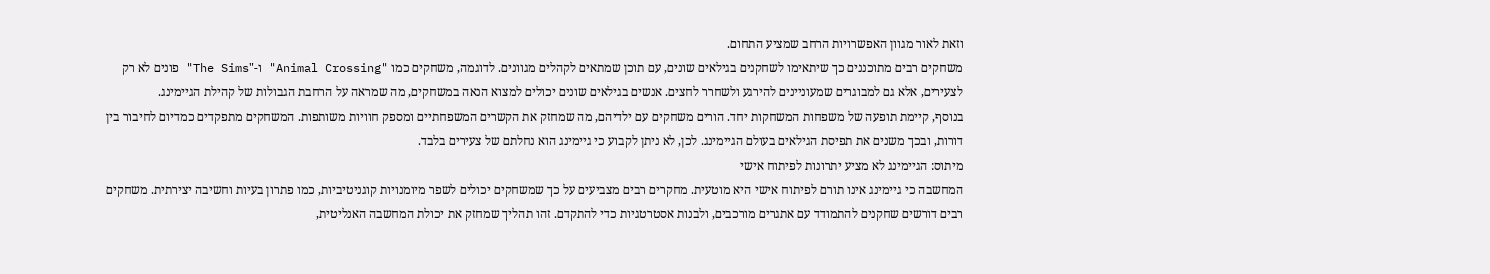וזאת לאור מגוון האפשרויות הרחב שמציע התחום.
משחקים רבים מתוכננים כך שיתאימו לשחקנים בגילאים שונים, עם תוכן שמתאים לקהלים מגוונים. לדוגמה, משחקים כמו "Animal Crossing" ו-"The Sims" פונים לא רק לצעירים, אלא גם למבוגרים שמעוניינים להירגע ולשחרר לחצים. אנשים בגילאים שונים יכולים למצוא הנאה במשחקים, מה שמראה על הרחבת הגבולות של קהילת הגיימינג.
בנוסף, קיימת תופעה של משפחות המשחקות יחד. הורים משחקים עם ילדיהם, מה שמחזק את הקשרים המשפחתיים ומספק חוויות משותפות. המשחקים מתפקדים כמדיום לחיבור בין דורות, ובכך משנים את תפיסת הגילאים בעולם הגיימינג. לכן, לא ניתן לקבוע כי גיימינג הוא נחלתם של צעירים בלבד.
מיתוס: הגיימינג לא מציע יתרונות לפיתוח אישי
המחשבה כי גיימינג אינו תורם לפיתוח אישי היא מוטעית. מחקרים רבים מצביעים על כך שמשחקים יכולים לשפר מיומנויות קוגניטיביות, כמו פתרון בעיות וחשיבה יצירתית. משחקים רבים דורשים שחקנים להתמודד עם אתגרים מורכבים, ולבנות אסטרטגיות כדי להתקדם. זהו תהליך שמחזק את יכולת המחשבה האנליטית,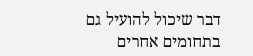דבר שיכול להועיל גם בתחומים אחרים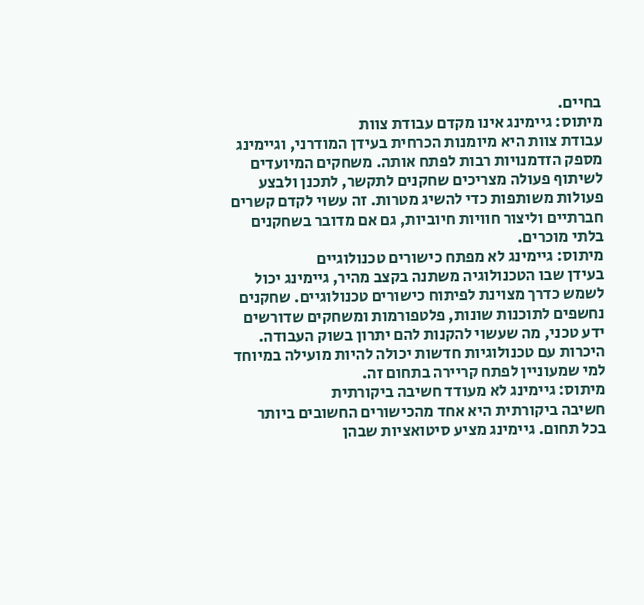בחיים.
מיתוס: גיימינג אינו מקדם עבודת צוות
עבודת צוות היא מיומנות הכרחית בעידן המודרני, וגיימינג מספק הזדמנויות רבות לפתח אותה. משחקים המיועדים לשיתוף פעולה מצריכים שחקנים לתקשר, לתכנן ולבצע פעולות משותפות כדי להשיג מטרות. זה עשוי לקדם קשרים חברתיים וליצור חוויות חיוביות, גם אם מדובר בשחקנים בלתי מוכרים.
מיתוס: גיימינג לא מפתח כישורים טכנולוגיים
בעידן שבו הטכנולוגיה משתנה בקצב מהיר, גיימינג יכול לשמש כדרך מצוינת לפיתוח כישורים טכנולוגיים. שחקנים נחשפים לתוכנות שונות, פלטפורמות ומשחקים שדורשים ידע טכני, מה שעשוי להקנות להם יתרון בשוק העבודה. היכרות עם טכנולוגיות חדשות יכולה להיות מועילה במיוחד למי שמעוניין לפתח קריירה בתחום זה.
מיתוס: גיימינג לא מעודד חשיבה ביקורתית
חשיבה ביקורתית היא אחד מהכישורים החשובים ביותר בכל תחום. גיימינג מציע סיטואציות שבהן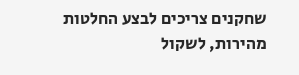שחקנים צריכים לבצע החלטות מהירות, לשקול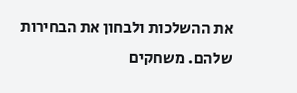את ההשלכות ולבחון את הבחירות שלהם. משחקים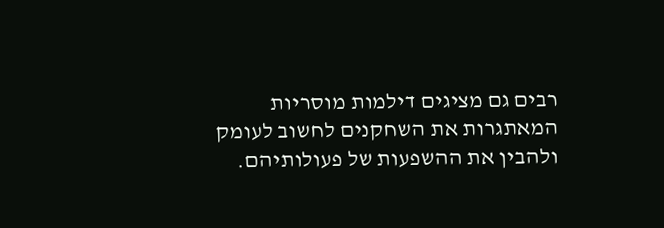רבים גם מציגים דילמות מוסריות המאתגרות את השחקנים לחשוב לעומק ולהבין את ההשפעות של פעולותיהם.